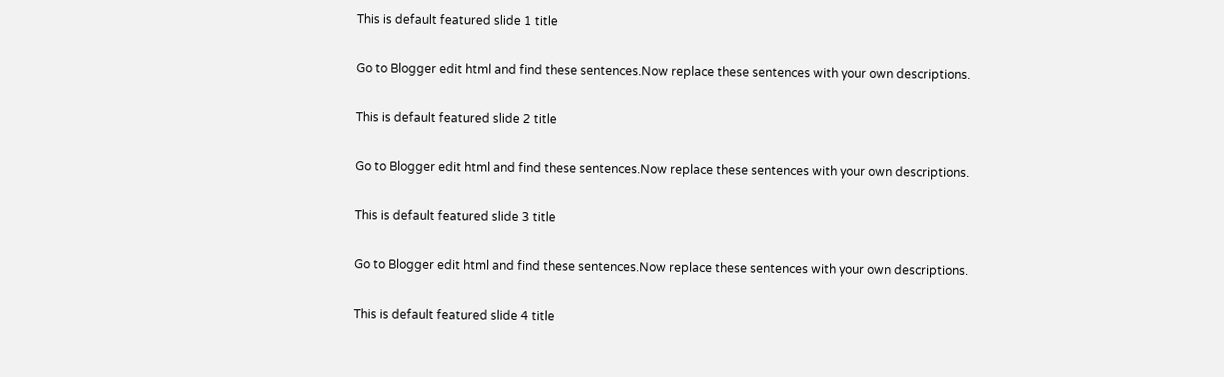This is default featured slide 1 title

Go to Blogger edit html and find these sentences.Now replace these sentences with your own descriptions.

This is default featured slide 2 title

Go to Blogger edit html and find these sentences.Now replace these sentences with your own descriptions.

This is default featured slide 3 title

Go to Blogger edit html and find these sentences.Now replace these sentences with your own descriptions.

This is default featured slide 4 title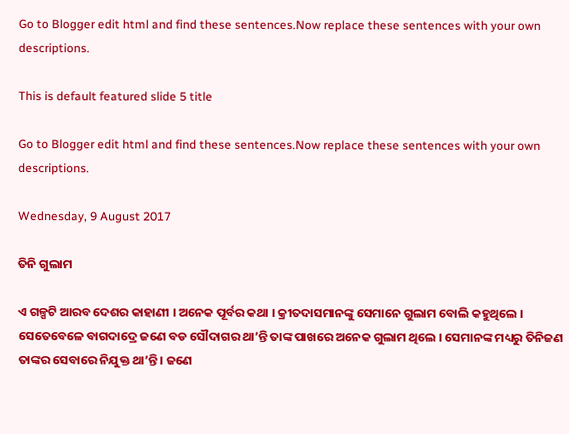Go to Blogger edit html and find these sentences.Now replace these sentences with your own descriptions.

This is default featured slide 5 title

Go to Blogger edit html and find these sentences.Now replace these sentences with your own descriptions.

Wednesday, 9 August 2017

ତିନି ଗୁଲାମ

ଏ ଗଳ୍ପଟି ଆରବ ଦେଶର କାହାଣୀ । ଅନେକ ପୂର୍ବର କଥା । କ୍ରୀତଦାସମାନଙ୍କୁ ସେମାନେ ଗୁଲାମ ବୋଲି କହୁଥିଲେ । ସେତେବେଳେ ବାଗଦାଦ୍ରେ ଜଣେ ବଡ ସୌଦାଗର ଥା’ନ୍ତି ତାଙ୍କ ପାଖରେ ଅନେକ ଗୁଲାମ ଥିଲେ । ସେମାନଙ୍କ ମଧ୍ୟରୁ ତିନିଜଣ ତାଙ୍କର ସେବାରେ ନିଯୁକ୍ତ ଥା’ନ୍ତି । ଜଣେ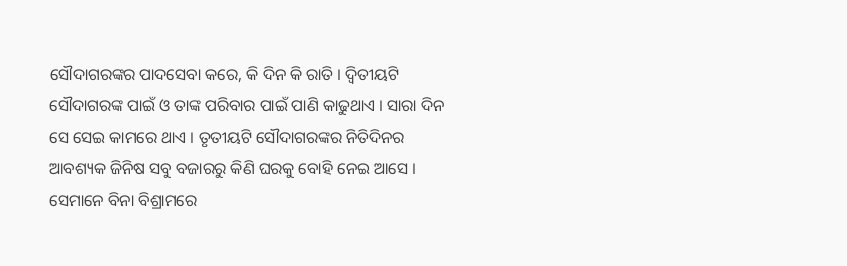ସୌଦାଗରଙ୍କର ପାଦସେବା କରେ, କି ଦିନ କି ରାତି । ଦ୍ୱିତୀୟଟି ସୌଦାଗରଙ୍କ ପାଇଁ ଓ ତାଙ୍କ ପରିବାର ପାଇଁ ପାଣି କାଢୁଥାଏ । ସାରା ଦିନ ସେ ସେଇ କାମରେ ଥାଏ । ତୃତୀୟଟି ସୌଦାଗରଙ୍କର ନିତିଦିନର ଆବଶ୍ୟକ ଜିନିଷ ସବୁ ବଜାରରୁ କିଣି ଘରକୁ ବୋହି ନେଇ ଆସେ । ସେମାନେ ବିନା ବିଶ୍ରାମରେ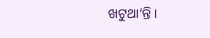ଖଟୁଥା’ନ୍ତି ।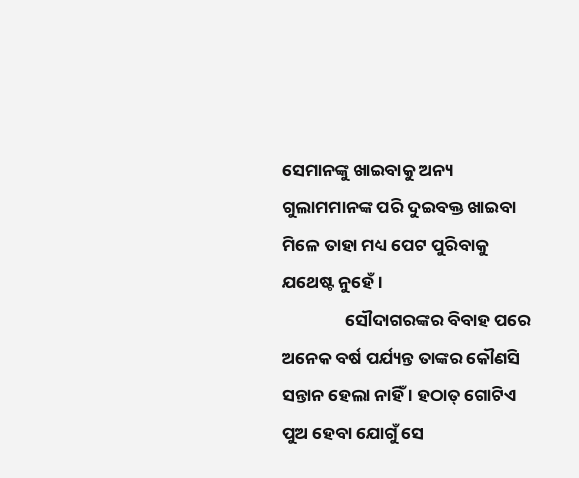ସେମାନଙ୍କୁ ଖାଇବାକୁ ଅନ୍ୟ ଗୁଲାମମାନଙ୍କ ପରି ଦୁଇବକ୍ତ ଖାଇବା ମିଳେ ତାହା ମଧ୍ୟ ପେଟ ପୁରିବାକୁ ଯଥେଷ୍ଟ ନୁହେଁ ।
                ସୌଦାଗରଙ୍କର ବିବାହ ପରେ ଅନେକ ବର୍ଷ ପର୍ଯ୍ୟନ୍ତ ତାଙ୍କର କୌଣସି ସନ୍ତାନ ହେଲା ନାହିଁ । ହଠାତ୍ ଗୋଟିଏ ପୁଅ ହେବା ଯୋଗୁଁ ସେ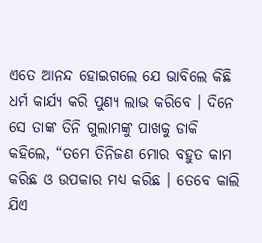ଏତେ ଆନନ୍ଦ ହୋଇଗଲେ ଯେ ଭାବିଲେ କିଛି ଧର୍ମ କାର୍ଯ୍ୟ କରି ପୁଣ୍ୟ ଲାଭ କରିବେ । ଦିନେ ସେ ତାଙ୍କ ତିନି ଗୁଲାମଙ୍କୁ ପାଖକୁ ଡାକି କହିଲେ, “ତମେ ତିନିଜଣ ମୋର ବହୁତ କାମ କରିଛ ଓ ଉପକାର ମଧ୍ୟ କରିଛ । ତେବେ କାଲି ଯିଏ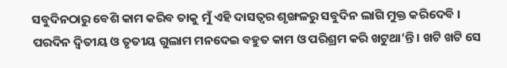ସବୁଦିନଠାରୁ ବେଶି କାମ କରିବ ତାକୁ ମୁଁ ଏହି ଦାସତ୍ୱର ଶୃଙ୍ଖଳରୁ ସବୁଦିନ ଲାଗି ମୁକ୍ତ କରିଦେବି ।
ପରଦିନ ଦ୍ୱିତୀୟ ଓ ତୃତୀୟ ଗୁଲାମ ମନଦେଇ ବହୁତ କାମ ଓ ପରିଶ୍ରମ କରି ଖଟୁଥା’ନ୍ତି । ଖଟି ଖଟି ସେ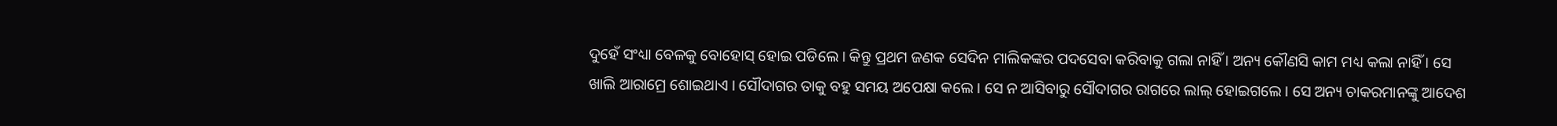ଦୁହେଁ ସଂଧ୍ୟା ବେଳକୁ ବୋହୋସ୍ ହୋଇ ପଡିଲେ । କିନ୍ତୁ ପ୍ରଥମ ଜଣକ ସେଦିନ ମାଲିକଙ୍କର ପଦସେବା କରିବାକୁ ଗଲା ନାହିଁ । ଅନ୍ୟ କୌଣସି କାମ ମଧ୍ୟ କଲା ନାହିଁ । ସେ ଖାଲି ଆରାମ୍ରେ ଶୋଇଥାଏ । ସୌଦାଗର ତାକୁ ବହୁ ସମୟ ଅପେକ୍ଷା କଲେ । ସେ ନ ଆସିବାରୁ ସୌଦାଗର ରାଗରେ ଲାଲ୍ ହୋଇଗଲେ । ସେ ଅନ୍ୟ ଚାକରମାନଙ୍କୁ ଆଦେଶ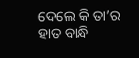ଦେଲେ କି ତା’ର ହାତ ବାନ୍ଧି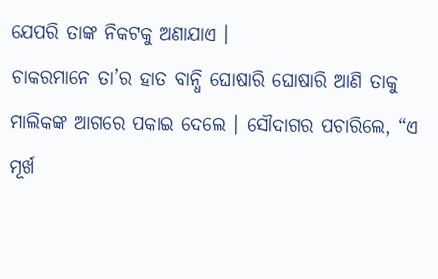ଯେପରି ତାଙ୍କ ନିକଟକୁ ଅଣାଯାଏ ।
ଚାକରମାନେ ତା’ର ହାତ ବାନ୍ଧି ଘୋଷାରି ଘୋଷାରି ଆଣି ତାକୁ ମାଲିକଙ୍କ ଆଗରେ ପକାଇ ଦେଲେ । ସୌଦାଗର ପଚାରିଲେ, “ଏ ମୂର୍ଖ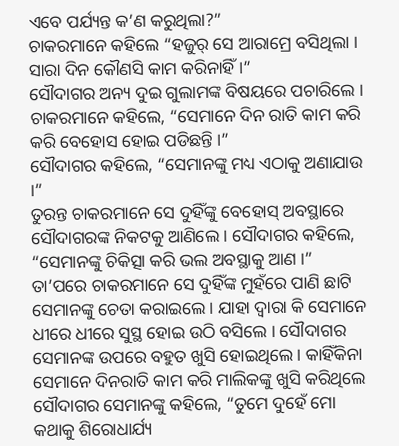ଏବେ ପର୍ଯ୍ୟନ୍ତ କ’ଣ କରୁଥିଲା?”
ଚାକରମାନେ କହିଲେ “ହଜୁର୍ ସେ ଆରାମ୍ରେ ବସିଥିଲା । ସାରା ଦିନ କୌଣସି କାମ କରିନାହିଁ ।”
ସୌଦାଗର ଅନ୍ୟ ଦୁଇ ଗୁଲାମଙ୍କ ବିଷୟରେ ପଚାରିଲେ । ଚାକରମାନେ କହିଲେ, “ସେମାନେ ଦିନ ରାତି କାମ କରି କରି ବେହୋସ ହୋଇ ପଡିଛନ୍ତି ।”
ସୌଦାଗର କହିଲେ, “ସେମାନଙ୍କୁ ମଧ୍ୟ ଏଠାକୁ ଅଣାଯାଉ ।”
ତୁରନ୍ତ ଚାକରମାନେ ସେ ଦୁହିଁଙ୍କୁ ବେହୋସ୍ ଅବସ୍ଥାରେ ସୌଦାଗରଙ୍କ ନିକଟକୁ ଆଣିଲେ । ସୌଦାଗର କହିଲେ, “ସେମାନଙ୍କୁ ଚିକିତ୍ସା କରି ଭଲ ଅବସ୍ଥାକୁ ଆଣ ।”
ତା’ପରେ ଚାକରମାନେ ସେ ଦୁହିଁଙ୍କ ମୁହଁରେ ପାଣି ଛାଟି ସେମାନଙ୍କୁ ଚେତା କରାଇଲେ । ଯାହା ଦ୍ୱାରା କି ସେମାନେ ଧୀରେ ଧୀରେ ସୁସ୍ଥ ହୋଇ ଉଠି ବସିଲେ । ସୌଦାଗର ସେମାନଙ୍କ ଉପରେ ବହୁତ ଖୁସି ହୋଇଥିଲେ । କାହିଁକିନା ସେମାନେ ଦିନରାତି କାମ କରି ମାଲିକଙ୍କୁ ଖୁସି କରିଥିଲେ ସୌଦାଗର ସେମାନଙ୍କୁ କହିଲେ, “ତୁମେ ଦୁହେଁ ମୋ କଥାକୁ ଶିରୋଧାର୍ଯ୍ୟ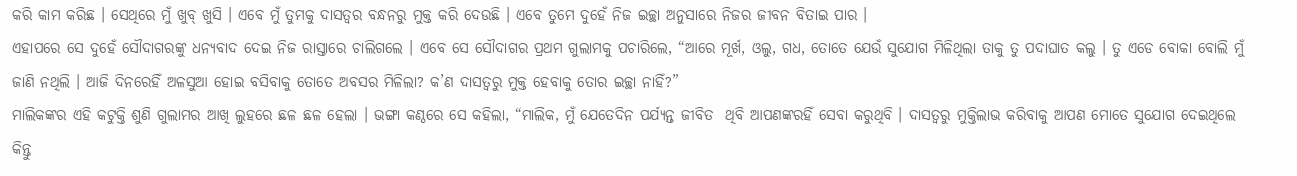କରି କାମ କରିଛ । ସେଥିରେ ମୁଁ ଖୁବ୍ ଖୁସି । ଏବେ ମୁଁ ତୁମକୁ ଦାସତ୍ୱର ବନ୍ଧନରୁ ମୁକ୍ତ କରି ଦେଉଛି । ଏବେ ତୁମେ ଦୁହେଁ ନିଜ ଇଚ୍ଛା ଅନୁସାରେ ନିଜର ଜୀବନ ବିତାଇ ପାର ।
ଏହାପରେ ସେ ଦୁହେଁ ସୌଦାଗରଙ୍କୁ ଧନ୍ୟବାଦ ଦେଇ ନିଜ ରାସ୍ତାରେ ଚାଲିଗଲେ । ଏବେ ସେ ସୌଦାଗର ପ୍ରଥମ ଗୁଲାମକୁ ପଚାରିଲେ, “ଆରେ ମୂର୍ଖ, ଓଲୁ, ଗଧ, ତୋତେ ଯେଉଁ ସୁଯୋଗ ମିଳିଥିଲା ତାକୁ ତୁ ପଦାଘାତ କଲୁ । ତୁ ଏଡେ ବୋକା ବୋଲି ମୁଁ ଜାଣି ନଥିଲି । ଆଜି ଦିନରେହିଁ ଅଳସୁଆ ହୋଇ ବସିବାକୁ ତୋତେ ଅବସର ମିଳିଲା? କ’ଣ ଦାସତ୍ୱରୁ ମୁକ୍ତ ହେବାକୁ ତୋର ଇଚ୍ଛା ନାହିଁ?”
ମାଲିକଙ୍କର ଏହି କଟୁକ୍ତି ଶୁଣି ଗୁଲାମର ଆଖି ଲୁହରେ ଛଳ ଛଳ ହେଲା । ଭଙ୍ଗା କଣ୍ଠରେ ସେ କହିଲା, “ମାଲିକ, ମୁଁ ଯେତେଦିନ ପର୍ଯ୍ୟନ୍ତ ଜୀବିତ  ଥିବି ଆପଣଙ୍କରହିଁ ସେବା କରୁଥିବି । ଦାସତ୍ୱରୁ ମୁକ୍ତିଲାଭ କରିବାକୁ ଆପଣ ମୋତେ ସୁଯୋଗ ଦେଇଥିଲେ କିନ୍ତୁ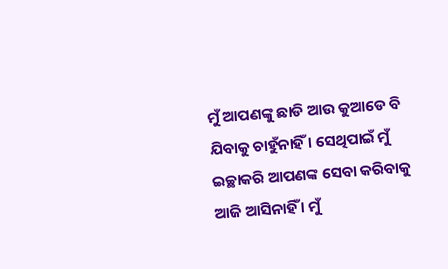ମୁଁ ଆପଣଙ୍କୁ ଛାଡି ଆଉ କୁଆଡେ ବି ଯିବାକୁ ଚାହୁଁନାହିଁ । ସେଥିପାଇଁ ମୁଁ ଇଚ୍ଛାକରି ଆପଣଙ୍କ ସେବା କରିବାକୁ ଆଜି ଆସିନାହିଁ । ମୁଁ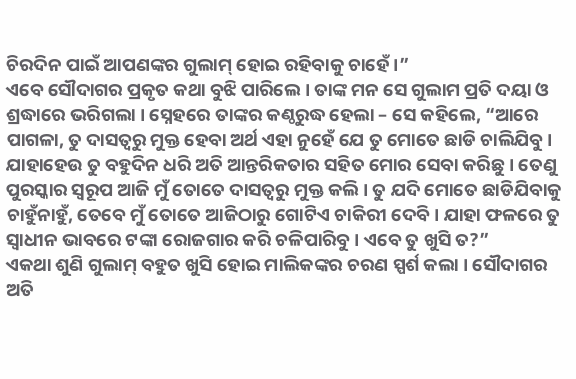ଚିରଦିନ ପାଇଁ ଆପଣଙ୍କର ଗୁଲାମ୍ ହୋଇ ରହିବାକୁ ଚାହେଁ ।”
ଏବେ ସୌଦାଗର ପ୍ରକୃତ କଥା ବୁଝି ପାରିଲେ । ତାଙ୍କ ମନ ସେ ଗୁଲାମ ପ୍ରତି ଦୟା ଓ ଶ୍ରଦ୍ଧାରେ ଭରିଗଲା । ସ୍ନେହରେ ତାଙ୍କର କଣ୍ଠରୁଦ୍ଧ ହେଲା – ସେ କହିଲେ, “ଆରେ ପାଗଳା, ତୁ ଦାସତ୍ୱରୁ ମୁକ୍ତ ହେବା ଅର୍ଥ ଏହା ନୁହେଁ ଯେ ତୁ ମୋତେ ଛାଡି ଚାଲିଯିବୁ । ଯାହାହେଉ ତୁ ବହୁଦିନ ଧରି ଅତି ଆନ୍ତରିକତାର ସହିତ ମୋର ସେବା କରିଛୁ । ତେଣୁ ପୁରସ୍କାର ସ୍ୱରୂପ ଆଜି ମୁଁ ତୋତେ ଦାସତ୍ୱରୁ ମୁକ୍ତ କଲି । ତୁ ଯଦି ମୋତେ ଛାଡିଯିବାକୁ ଚାହୁଁନାହୁଁ, ତେବେ ମୁଁ ତୋତେ ଆଜିଠାରୁ ଗୋଟିଏ ଚାକିରୀ ଦେବି । ଯାହା ଫଳରେ ତୁ ସ୍ୱାଧୀନ ଭାବରେ ଟଙ୍କା ରୋଜଗାର କରି ଚଳିପାରିବୁ । ଏବେ ତୁ ଖୁସି ତ?”
ଏକଥା ଶୁଣି ଗୁଲାମ୍ ବହୁତ ଖୁସି ହୋଇ ମାଲିକଙ୍କର ଚରଣ ସ୍ପର୍ଶ କଲା । ସୌଦାଗର ଅତି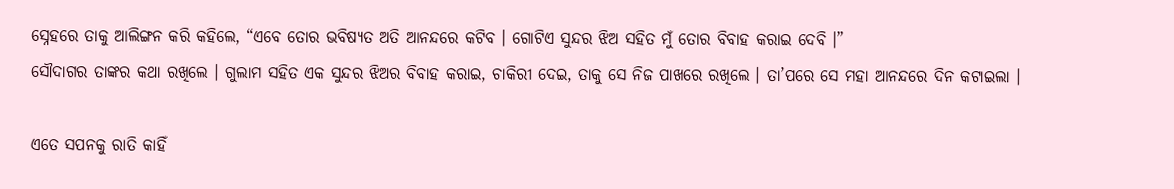ସ୍ନେହରେ ତାକୁ ଆଲିଙ୍ଗନ କରି କହିଲେ, “ଏବେ ତୋର ଭବିଷ୍ୟତ ଅତି ଆନନ୍ଦରେ କଟିବ । ଗୋଟିଏ ସୁନ୍ଦର ଝିଅ ସହିତ ମୁଁ ତୋର ବିବାହ କରାଇ ଦେବି ।”
ସୌଦାଗର ତାଙ୍କର କଥା ରଖିଲେ । ଗୁଲାମ ସହିତ ଏକ ସୁନ୍ଦର ଝିଅର ବିବାହ କରାଇ, ଚାକିରୀ ଦେଇ, ତାକୁ ସେ ନିଜ ପାଖରେ ରଖିଲେ । ତା’ପରେ ସେ ମହା ଆନନ୍ଦରେ ଦିନ କଟାଇଲା ।

ଏତେ ସପନକୁ ରାତି କାହିଁ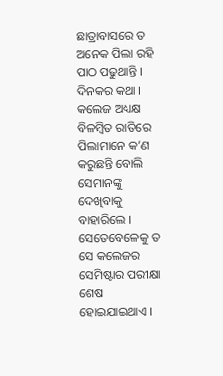ଛାତ୍ରାବାସରେ ତ ଅନେକ ପିଲା ରହି ପାଠ ପଢୁଥାନ୍ତି । ଦିନକର କଥା । କଲେଜ ଅଧ୍ୟକ୍ଷ ବିଳମ୍ବିତ ରାତିରେ ପିଲାମାନେ କ’ଣ କରୁଛନ୍ତି ବୋଲି ସେମାନଙ୍କୁ ଦେଖିବାକୁ ବାହାରିଲେ । ସେତେବେଳେକୁ ତ ସେ କଲେଜର ସେମିଷ୍ଟାର ପରୀକ୍ଷା ଶେଷ ହୋଇଯାଇଥାଏ ।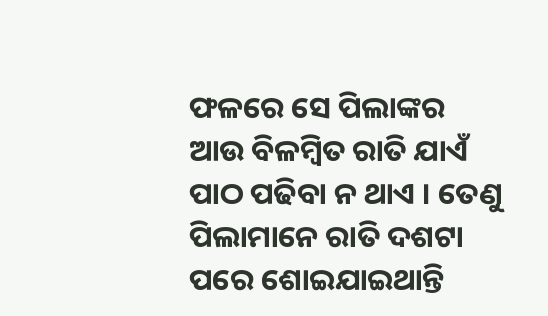ଫଳରେ ସେ ପିଲାଙ୍କର ଆଉ ବିଳମ୍ବିତ ରାତି ଯାଏଁ ପାଠ ପଢିବା ନ ଥାଏ । ତେଣୁ ପିଲାମାନେ ରାତି ଦଶଟା ପରେ ଶୋଇଯାଇଥାନ୍ତି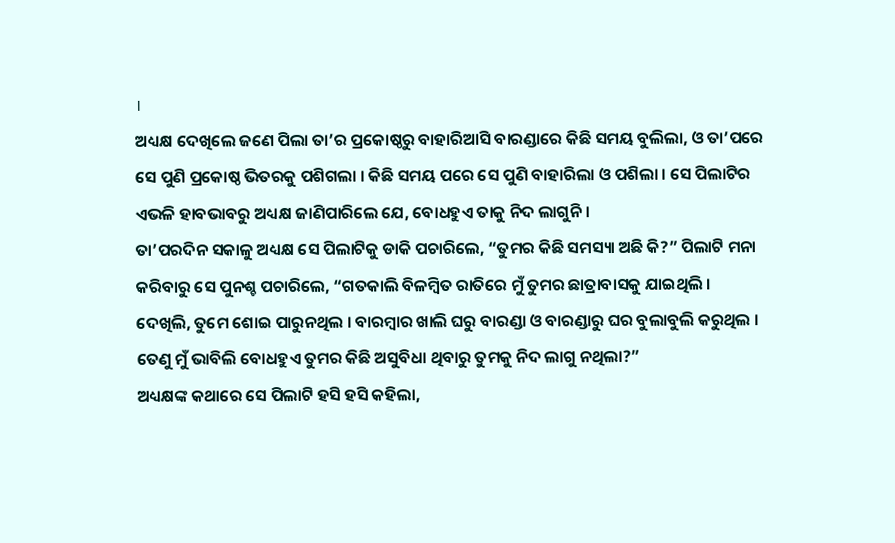।
ଅଧ୍ୟକ୍ଷ ଦେଖିଲେ ଜଣେ ପିଲା ତା’ର ପ୍ରକୋଷ୍ଠରୁ ବାହାରିଆସି ବାରଣ୍ଡାରେ କିଛି ସମୟ ବୁଲିଲା, ଓ ତା’ପରେ ସେ ପୁଣି ପ୍ରକୋଷ୍ଠ ଭିତରକୁ ପଶିଗଲା । କିଛି ସମୟ ପରେ ସେ ପୁଣି ବାହାରିଲା ଓ ପଶିଲା । ସେ ପିଲାଟିର ଏଭଳି ହାବଭାବରୁ ଅଧ୍ୟକ୍ଷ ଜାଣିପାରିଲେ ଯେ, ବୋଧହୁଏ ତାକୁ ନିଦ ଲାଗୁନି ।
ତା’ପରଦିନ ସକାଳୁ ଅଧ୍ୟକ୍ଷ ସେ ପିଲାଟିକୁ ଡାକି ପଚାରିଲେ, “ତୁମର କିଛି ସମସ୍ୟା ଅଛି କି?” ପିଲାଟି ମନା କରିବାରୁ ସେ ପୁନଶ୍ଚ ପଚାରିଲେ, “ଗତକାଲି ବିଳମ୍ବିତ ରାତିରେ ମୁଁ ତୁମର ଛାତ୍ରାବାସକୁ ଯାଇଥିଲି । ଦେଖିଲି, ତୁମେ ଶୋଇ ପାରୁନଥିଲ । ବାରମ୍ବାର ଖାଲି ଘରୁ ବାରଣ୍ଡା ଓ ବାରଣ୍ଡାରୁ ଘର ବୁଲାବୁଲି କରୁଥିଲ । ତେଣୁ ମୁଁ ଭାବିଲି ବୋଧହୁଏ ତୁମର କିଛି ଅସୁବିଧା ଥିବାରୁ ତୁମକୁ ନିଦ ଲାଗୁ ନଥିଲା?”
ଅଧ୍ୟକ୍ଷଙ୍କ କଥାରେ ସେ ପିଲାଟି ହସି ହସି କହିଲା,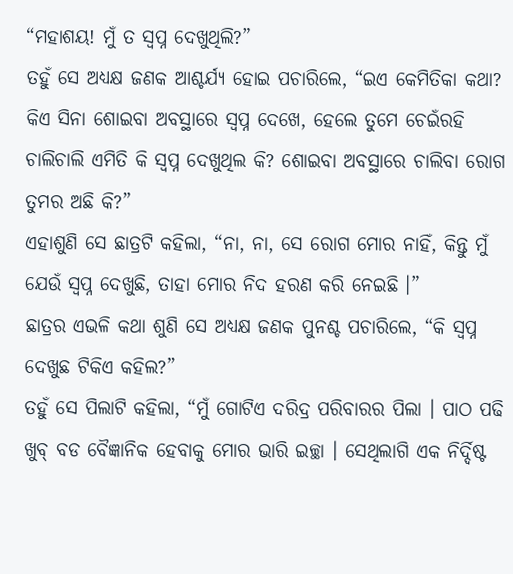“ମହାଶୟ! ମୁଁ ତ ସ୍ୱପ୍ନ ଦେଖୁଥିଲି?”
ତହୁଁ ସେ ଅଧ୍ୟକ୍ଷ ଜଣକ ଆଶ୍ଚର୍ଯ୍ୟ ହୋଇ ପଚାରିଲେ, “ଇଏ କେମିତିକା କଥା? କିଏ ସିନା ଶୋଇବା ଅବସ୍ଥାରେ ସ୍ୱପ୍ନ ଦେଖେ, ହେଲେ ତୁମେ ଚେଇଁରହି ଚାଲିଚାଲି ଏମିତି କି ସ୍ୱପ୍ନ ଦେଖୁଥିଲ କି? ଶୋଇବା ଅବସ୍ଥାରେ ଚାଲିବା ରୋଗ ତୁମର ଅଛି କି?”
ଏହାଶୁଣି ସେ ଛାତ୍ରଟି କହିଲା, “ନା, ନା, ସେ ରୋଗ ମୋର ନାହିଁ, କିନ୍ତୁ ମୁଁ ଯେଉଁ ସ୍ୱପ୍ନ ଦେଖୁଛି, ତାହା ମୋର ନିଦ ହରଣ କରି ନେଇଛି ।”
ଛାତ୍ରର ଏଭଳି କଥା ଶୁଣି ସେ ଅଧ୍ୟକ୍ଷ ଜଣକ ପୁନଶ୍ଚ ପଚାରିଲେ, “କି ସ୍ୱପ୍ନ ଦେଖୁଛ ଟିକିଏ କହିଲ?”
ତହୁଁ ସେ ପିଲାଟି କହିଲା, “ମୁଁ ଗୋଟିଏ ଦରିଦ୍ର ପରିବାରର ପିଲା । ପାଠ ପଢି ଖୁବ୍ ବଡ ବୈଜ୍ଞାନିକ ହେବାକୁ ମୋର ଭାରି ଇଚ୍ଛା । ସେଥିଲାଗି ଏକ ନିର୍ଦ୍ଦିଷ୍ଟ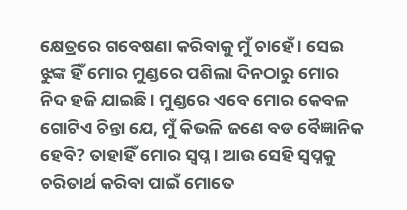କ୍ଷେତ୍ରରେ ଗବେଷଣା କରିବାକୁ ମୁଁ ଚାହେଁ । ସେଇ ଝୁଙ୍କ ହିଁ ମୋର ମୁଣ୍ଡରେ ପଶିଲା ଦିନଠାରୁ ମୋର ନିଦ ହଜି ଯାଇଛି । ମୁଣ୍ଡରେ ଏବେ ମୋର କେବଳ ଗୋଟିଏ ଚିନ୍ତା ଯେ, ମୁଁ କିଭଳି ଜଣେ ବଡ ବୈଜ୍ଞାନିକ ହେବି? ତାହାହିଁ ମୋର ସ୍ୱପ୍ନ । ଆଉ ସେହି ସ୍ୱପ୍ନକୁ ଚରିତାର୍ଥ କରିବା ପାଇଁ ମୋତେ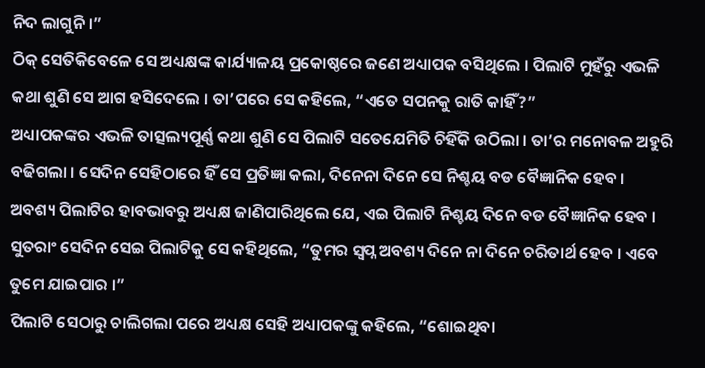ନିଦ ଲାଗୁନି ।”
ଠିକ୍ ସେତିକିବେଳେ ସେ ଅଧ୍ୟକ୍ଷଙ୍କ କାର୍ଯ୍ୟାଳୟ ପ୍ରକୋଷ୍ଠରେ ଜଣେ ଅଧ୍ୟାପକ ବସିଥିଲେ । ପିଲାଟି ମୁହଁରୁ ଏଭଳି କଥା ଶୁଣି ସେ ଆଗ ହସିଦେଲେ । ତା’ପରେ ସେ କହିଲେ, “ଏତେ ସପନକୁ ରାତି କାହିଁ?”
ଅଧ୍ୟାପକଙ୍କର ଏଭଳି ତାତ୍ସଲ୍ୟପୂର୍ଣ୍ଣ କଥା ଶୁଣି ସେ ପିଲାଟି ସତେଯେମିତି ଚିହିଁକି ଉଠିଲା । ତା’ର ମନୋବଳ ଅହୁରି ବଢିଗଲା । ସେଦିନ ସେହିଠାରେ ହିଁ ସେ ପ୍ରତିଜ୍ଞା କଲା, ଦିନେନା ଦିନେ ସେ ନିଶ୍ଚୟ ବଡ ବୈଜ୍ଞାନିକ ହେବ ।
ଅବଶ୍ୟ ପିଲାଟିର ହାବଭାବରୁ ଅଧ୍ୟକ୍ଷ ଜାଣିପାରିଥିଲେ ଯେ, ଏଇ ପିଲାଟି ନିଶ୍ଚୟ ଦିନେ ବଡ ବୈଜ୍ଞାନିକ ହେବ । ସୁତରାଂ ସେଦିନ ସେଇ ପିଲାଟିକୁ ସେ କହିଥିଲେ, “ତୁମର ସ୍ୱପ୍ନ ଅବଶ୍ୟ ଦିନେ ନା ଦିନେ ଚରିତାର୍ଥ ହେବ । ଏବେ ତୁମେ ଯାଇପାର ।”
ପିଲାଟି ସେଠାରୁ ଚାଲିଗଲା ପରେ ଅଧ୍ୟକ୍ଷ ସେହି ଅଧ୍ୟାପକଙ୍କୁ କହିଲେ, “ଶୋଇଥିବା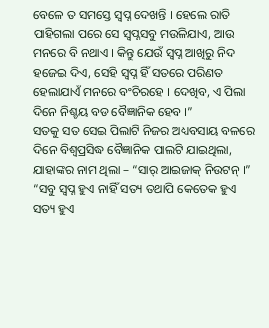ବେଳେ ତ ସମସ୍ତେ ସ୍ୱପ୍ନ ଦେଖନ୍ତି । ହେଲେ ରାତି ପାହିଗଲା ପରେ ସେ ସ୍ୱପ୍ନସବୁ ମଉଳିଯାଏ, ଆଉ ମନରେ ବି ନଥାଏ । କିନ୍ତୁ ଯେଉଁ ସ୍ୱପ୍ନ ଆଖିରୁ ନିଦ ହଜେଇ ଦିଏ, ସେହି ସ୍ୱପ୍ନ ହିଁ ସତରେ ପରିଣତ ହେଲାଯାଏଁ ମନରେ ବଂଚିରହେ । ଦେଖିବ, ଏ ପିଲା ଦିନେ ନିଶ୍ଚୟ ବଡ ବୈଜ୍ଞାନିକ ହେବ ।”
ସତକୁ ସତ ସେଇ ପିଲାଟି ନିଜର ଅଧ୍ୟବସାୟ ବଳରେ ଦିନେ ବିଶ୍ୱପ୍ରସିଦ୍ଧ ବୈଜ୍ଞାନିକ ପାଲଟି ଯାଇଥିଲା, ଯାହାଙ୍କର ନାମ ଥିଲା – “ସାର୍ ଆଇଜାକ୍ ନିଉଟନ୍ ।”
“ସବୁ ସ୍ୱପ୍ନ ହୁଏ ନାହିଁ ସତ୍ୟ ତଥାପି କେତେକ ହୁଏ
ସତ୍ୟ ହୁଏ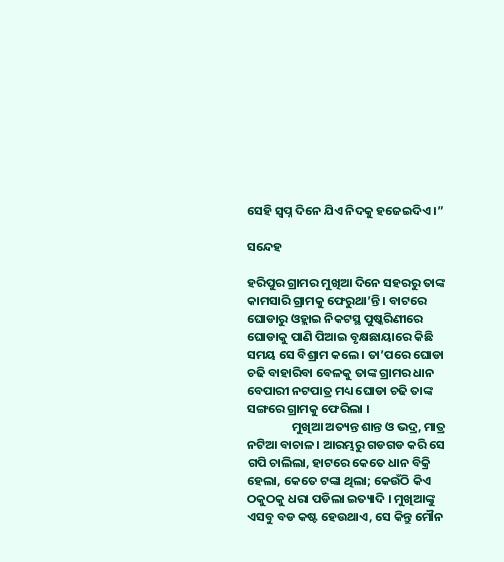ସେହି ସ୍ୱପ୍ନ ଦିନେ ଯିଏ ନିଦକୁ ହଜେଇଦିଏ ।”

ସନ୍ଦେହ

ହରିପୁର ଗ୍ରାମର ମୁଖିଆ ଦିନେ ସହରରୁ ତାଙ୍କ କାମସାରି ଗ୍ରାମକୁ ଫେରୁଥା’ନ୍ତି । ବାଟରେ ଘୋଡାରୁ ଓହ୍ଲାଇ ନିକଟସ୍ଥ ପୁଷ୍କରିଣୀରେ ଘୋଡାକୁ ପାଣି ପିଆଇ ବୃକ୍ଷଛାୟାରେ କିଛି ସମୟ ସେ ବିଶ୍ରାମ କଲେ । ତା’ପରେ ଘୋଡା ଚଢି ବାହାରିବା ବେଳକୁ ତାଙ୍କ ଗ୍ରାମର ଧାନ ବେପାରୀ ନଟପାତ୍ର ମଧ୍ୟ ଘୋଡା ଚଢି ତାଙ୍କ ସଙ୍ଗରେ ଗ୍ରାମକୁ ଫେରିଲା ।
                ମୁଖିଆ ଅତ୍ୟନ୍ତ ଶାନ୍ତ ଓ ଭଦ୍ର, ମାତ୍ର ନଟିଆ ବାଚାଳ । ଆରମ୍ଭରୁ ଗଡଗଡ କରି ସେ ଗପି ଚାଲିଲା, ହାଟରେ କେତେ ଧାନ ବିକ୍ରି ହେଲା, କେତେ ଟଙ୍କା ଥିଲା; କେଉଁଠି କିଏ ଠକୁଠକୁ ଧରା ପଡିଲା ଇତ୍ୟାଦି । ମୁଖିଆଙ୍କୁ ଏସବୁ ବଡ କଷ୍ଟ ହେଉଥାଏ, ସେ କିନ୍ତୁ ମୌନ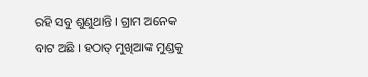ରହି ସବୁ ଶୁଣୁଥାନ୍ତି । ଗ୍ରାମ ଅନେକ ବାଟ ଅଛି । ହଠାତ୍ ମୁଖିଆଙ୍କ ମୁଣ୍ଡକୁ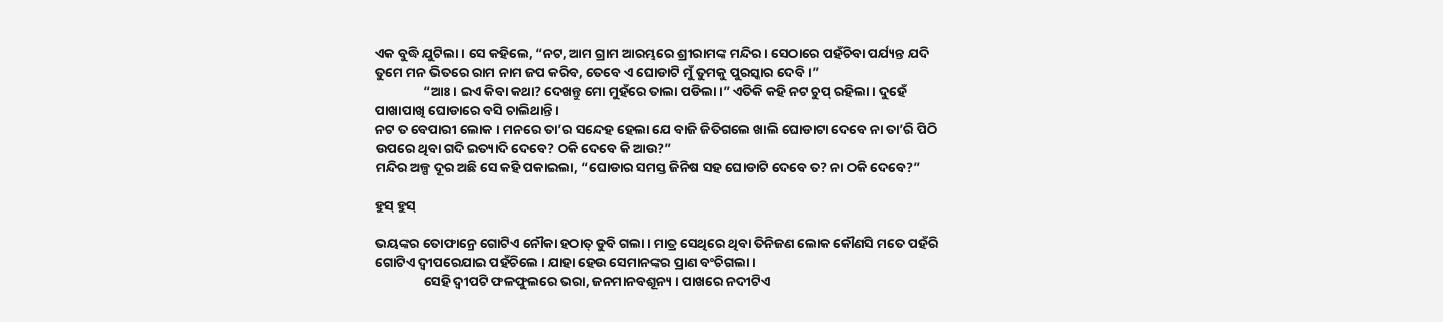ଏକ ବୁଦ୍ଧି ଯୁଟିଲା । ସେ କହିଲେ, “ନଟ, ଆମ ଗ୍ରାମ ଆରମ୍ଭରେ ଶ୍ରୀରାମଙ୍କ ମନ୍ଦିର । ସେଠାରେ ପହଁଚିବା ପର୍ଯ୍ୟନ୍ତ ଯଦି ତୁମେ ମନ ଭିତରେ ରାମ ନାମ ଜପ କରିବ, ତେବେ ଏ ଘୋଡାଟି ମୁଁ ତୁମକୁ ପୁରସ୍କାର ଦେବି ।”
                “ଆଃ । ଇଏ କିବା କଥା? ଦେଖନ୍ତୁ ମୋ ମୁହଁରେ ତାଲା ପଡିଲା ।” ଏତିକି କହି ନଟ ଚୁପ୍ ରହିଲା । ଦୁହେଁ ପାଖାପାଖି ଘୋଡାରେ ବସି ଚାଲିଥାନ୍ତି ।
ନଟ ତ ବେପାରୀ ଲୋକ । ମନରେ ତା’ର ସନ୍ଦେହ ହେଲା ଯେ ବାଜି ଜିତିଗଲେ ଖାଲି ଘୋଡାଟା ଦେବେ ନା ତା’ରି ପିଠି ଉପରେ ଥିବା ଗଦି ଇତ୍ୟାଦି ଦେବେ? ଠକି ଦେବେ କି ଆଉ?”
ମନ୍ଦିର ଅଳ୍ପ ଦୂର ଅଛି ସେ କହି ପକାଇଲା, “ଘୋଡାର ସମସ୍ତ ଜିନିଷ ସହ ଘୋଡାଟି ଦେବେ ତ? ନା ଠକି ଦେବେ?”

ହୁସ୍ ହୁସ୍

ଭୟଙ୍କର ତୋଫାନ୍ରେ ଗୋଟିଏ ନୌକା ହଠାତ୍ ଡୁବି ଗଲା । ମାତ୍ର ସେଥିରେ ଥିବା ତିନିଜଣ ଲୋକ କୌଣସି ମତେ ପହଁରି ଗୋଟିଏ ଦ୍ୱୀପରେଯାଇ ପହଁଚିଲେ । ଯାହା ହେଉ ସେମାନଙ୍କର ପ୍ରାଣ ବଂଚିଗଲା ।
                ସେହି ଦ୍ୱୀପଟି ଫଳଫୁଲରେ ଭରା, ଜନମାନବଶୂନ୍ୟ । ପାଖରେ ନଦୀଟିଏ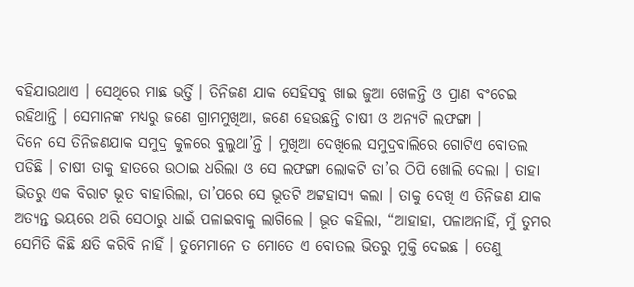ବହିଯାଉଥାଏ । ସେଥିରେ ମାଛ ଭର୍ତ୍ତି । ତିନିଜଣ ଯାକ ସେହିସବୁ ଖାଇ ଜୁଆ ଖେଳନ୍ତି ଓ ପ୍ରାଣ ବଂଚେଇ ରହିଥାନ୍ତି । ସେମାନଙ୍କ ମଧ୍ୟରୁ ଜଣେ ଗ୍ରାମମୁଖିଆ, ଜଣେ ହେଉଛନ୍ତି ଚାଷୀ ଓ ଅନ୍ୟଟି ଲଫଙ୍ଗା ।
ଦିନେ ସେ ତିନିଜଣଯାକ ସମୁଦ୍ର କୁଳରେ ବୁଲୁଥା’ନ୍ତି । ମୁଖିଆ ଦେଖିଲେ ସମୁଦ୍ରବାଲିରେ ଗୋଟିଏ ବୋତଲ ପଡିଛି । ଚାଷୀ ତାକୁ ହାତରେ ଉଠାଇ ଧରିଲା ଓ ସେ ଲଫଙ୍ଗା ଲୋକଟି ତା’ର ଠିପି ଖୋଲି ଦେଲା । ତାହା ଭିତରୁ ଏକ ବିରାଟ ଭୂତ ବାହାରିଲା, ତା’ପରେ ସେ ଭୂତଟି ଅଟ୍ଟହାସ୍ୟ କଲା । ତାକୁ ଦେଖି ଏ ତିନିଜଣ ଯାକ ଅତ୍ୟନ୍ତ ଭୟରେ ଥରି ସେଠାରୁ ଧାଇଁ ପଳାଇବାକୁ ଲାଗିଲେ । ଭୂତ କହିଲା, “ଆହାହା, ପଳାଅନାହିଁ, ମୁଁ ତୁମର ସେମିତି କିଛି କ୍ଷତି କରିବି ନାହିଁ । ତୁମେମାନେ ତ ମୋତେ ଏ ବୋତଲ ଭିତରୁ ମୁକ୍ତି ଦେଇଛ । ତେଣୁ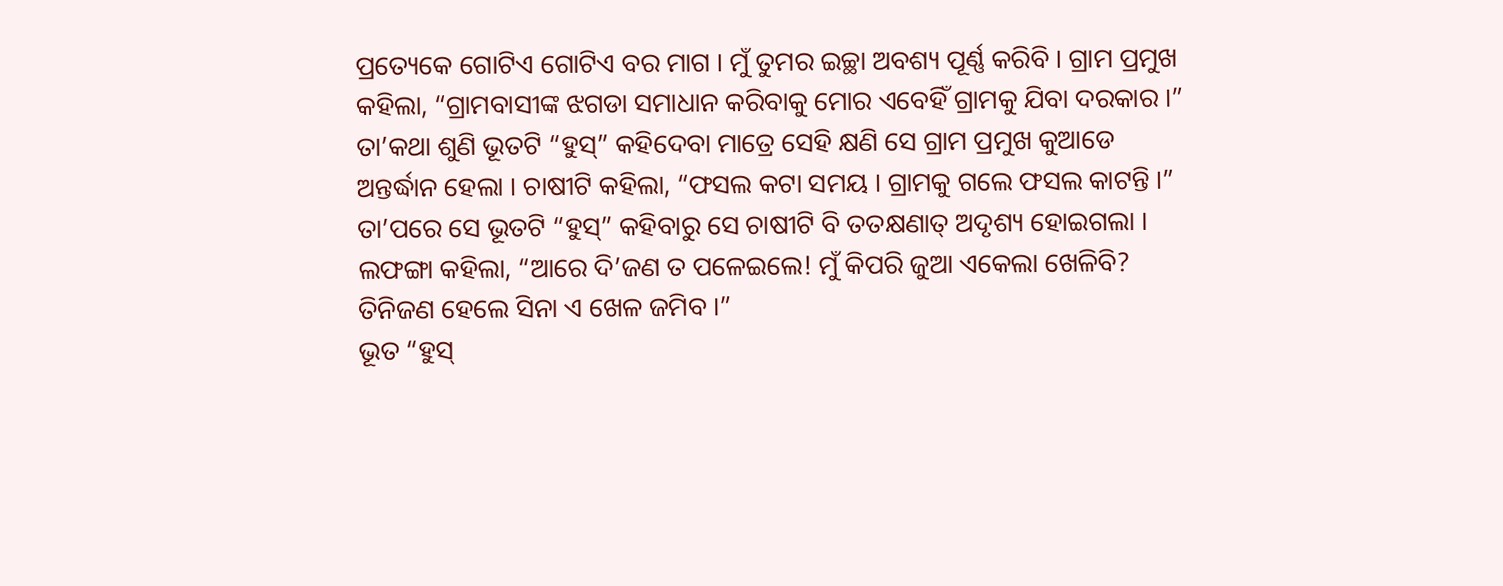ପ୍ରତ୍ୟେକେ ଗୋଟିଏ ଗୋଟିଏ ବର ମାଗ । ମୁଁ ତୁମର ଇଚ୍ଛା ଅବଶ୍ୟ ପୂର୍ଣ୍ଣ କରିବି । ଗ୍ରାମ ପ୍ରମୁଖ କହିଲା, “ଗ୍ରାମବାସୀଙ୍କ ଝଗଡା ସମାଧାନ କରିବାକୁ ମୋର ଏବେହିଁ ଗ୍ରାମକୁ ଯିବା ଦରକାର ।”
ତା’କଥା ଶୁଣି ଭୂତଟି “ହୁସ୍” କହିଦେବା ମାତ୍ରେ ସେହି କ୍ଷଣି ସେ ଗ୍ରାମ ପ୍ରମୁଖ କୁଆଡେ ଅନ୍ତର୍ଦ୍ଧାନ ହେଲା । ଚାଷୀଟି କହିଲା, “ଫସଲ କଟା ସମୟ । ଗ୍ରାମକୁ ଗଲେ ଫସଲ କାଟନ୍ତି ।”
ତା’ପରେ ସେ ଭୂତଟି “ହୁସ୍” କହିବାରୁ ସେ ଚାଷୀଟି ବି ତତକ୍ଷଣାତ୍ ଅଦୃଶ୍ୟ ହୋଇଗଲା ।
ଲଫଙ୍ଗା କହିଲା, “ଆରେ ଦି’ଜଣ ତ ପଳେଇଲେ! ମୁଁ କିପରି ଜୁଆ ଏକେଲା ଖେଳିବି? ତିନିଜଣ ହେଲେ ସିନା ଏ ଖେଳ ଜମିବ ।”
ଭୂତ “ହୁସ୍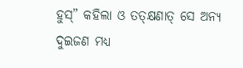ହୁସ୍” କହିଲା ଓ ତତ୍କ୍ଷଣାତ୍ ସେ ଅନ୍ୟ ଦୁଇଜଣ ମଧ୍ୟ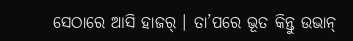ସେଠାରେ ଆସି ହାଜର୍ । ତା’ପରେ ଭୂତ କିନ୍ତୁ ଉଭାନ୍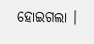ହୋଇଗଲା ।